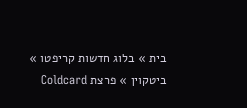בית » בלוג חדשות קריפטו » ביטקוין » פרצת Coldcard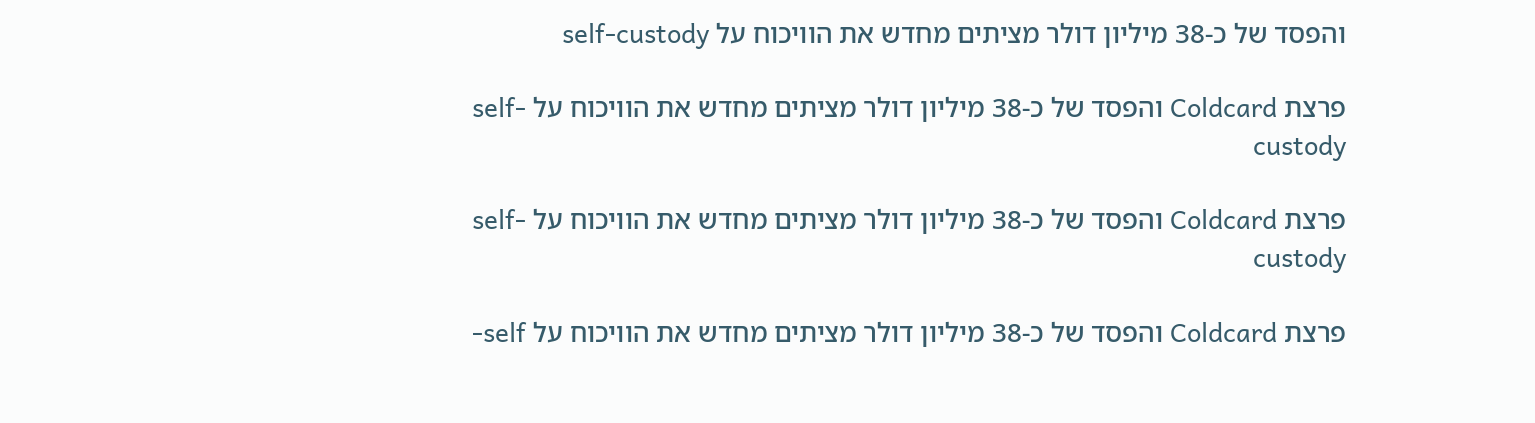והפסד של כ-38 מיליון דולר מציתים מחדש את הוויכוח על self-custody

פרצת Coldcard והפסד של כ-38 מיליון דולר מציתים מחדש את הוויכוח על self-custody

פרצת Coldcard והפסד של כ-38 מיליון דולר מציתים מחדש את הוויכוח על self-custody

פרצת Coldcard והפסד של כ-38 מיליון דולר מציתים מחדש את הוויכוח על self-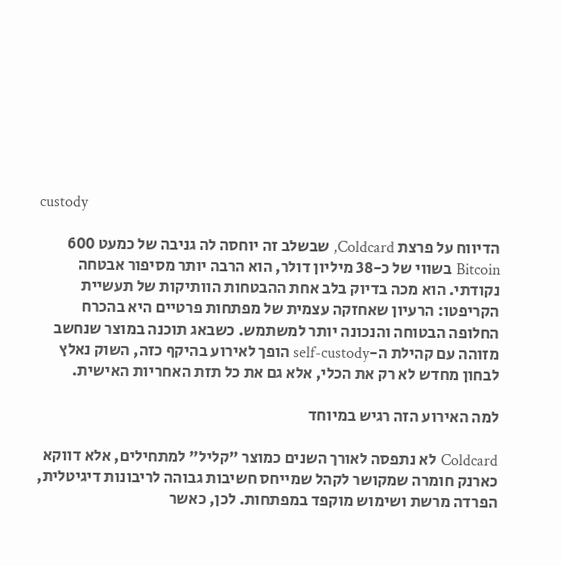custody

הדיווח על פרצת Coldcard, שבשלב זה יוחסה לה גניבה של כמעט 600 Bitcoin בשווי של כ-38 מיליון דולר, הוא הרבה יותר מסיפור אבטחה נקודתי. הוא מכה בדיוק בלב אחת ההבטחות הוותיקות של תעשיית הקריפטו: הרעיון שאחזקה עצמית של מפתחות פרטיים היא בהכרח החלופה הבטוחה והנכונה יותר למשתמש. כשבאג תוכנה במוצר שנחשב מזוהה עם קהילת ה-self-custody הופך לאירוע בהיקף כזה, השוק נאלץ לבחון מחדש לא רק את הכלי, אלא גם את כל תזת האחריות האישית.

למה האירוע הזה רגיש במיוחד

Coldcard לא נתפסה לאורך השנים כמוצר "קליל" למתחילים, אלא דווקא כארנק חומרה שמקושר לקהל שמייחס חשיבות גבוהה לריבונות דיגיטלית, הפרדה מרשת ושימוש מוקפד במפתחות. לכן, כאשר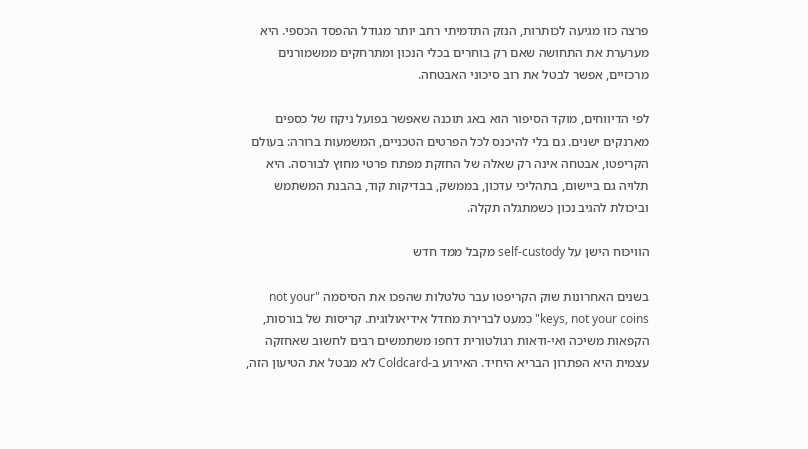פרצה כזו מגיעה לכותרות, הנזק התדמיתי רחב יותר מגודל ההפסד הכספי. היא מערערת את התחושה שאם רק בוחרים בכלי הנכון ומתרחקים ממשמורנים מרכזיים, אפשר לבטל את רוב סיכוני האבטחה.

לפי הדיווחים, מוקד הסיפור הוא באג תוכנה שאפשר בפועל ניקוז של כספים מארנקים ישנים. גם בלי להיכנס לכל הפרטים הטכניים, המשמעות ברורה: בעולם הקריפטו, אבטחה אינה רק שאלה של החזקת מפתח פרטי מחוץ לבורסה. היא תלויה גם ביישום, בתהליכי עדכון, בממשק, בבדיקות קוד, בהבנת המשתמש וביכולת להגיב נכון כשמתגלה תקלה.

הוויכוח הישן על self-custody מקבל ממד חדש

בשנים האחרונות שוק הקריפטו עבר טלטלות שהפכו את הסיסמה "not your keys, not your coins" כמעט לברירת מחדל אידיאולוגית. קריסות של בורסות, הקפאות משיכה ואי-ודאות רגולטורית דחפו משתמשים רבים לחשוב שאחזקה עצמית היא הפתרון הבריא היחיד. האירוע ב-Coldcard לא מבטל את הטיעון הזה,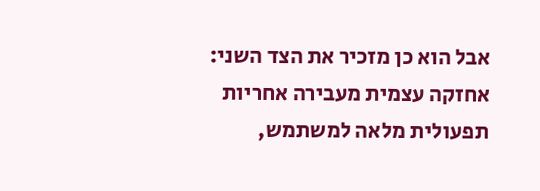אבל הוא כן מזכיר את הצד השני: אחזקה עצמית מעבירה אחריות תפעולית מלאה למשתמש,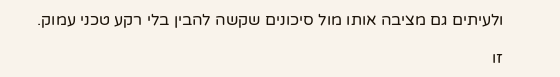ולעיתים גם מציבה אותו מול סיכונים שקשה להבין בלי רקע טכני עמוק.

זו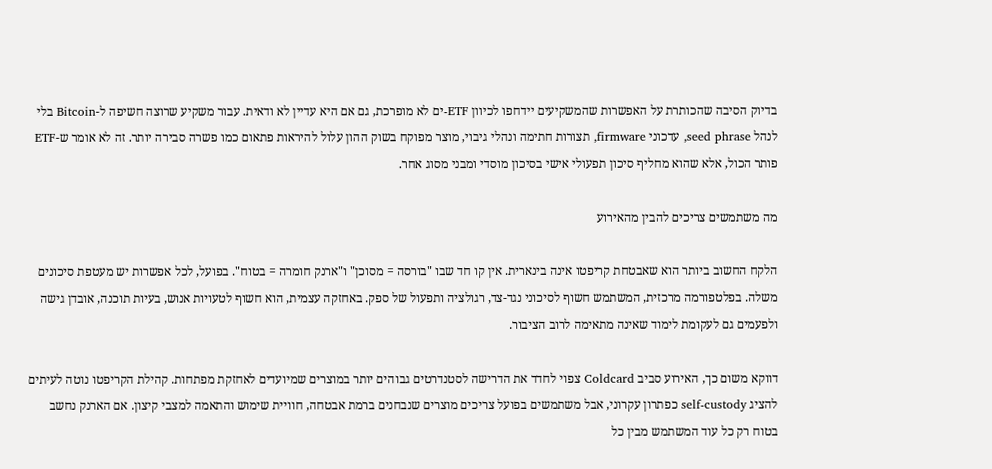בדיוק הסיבה שהכותרת על האפשרות שהמשקיעים יידחפו לכיוון ETF-ים לא מופרכת, גם אם היא עדיין לא ודאית. עבור משקיע שרוצה חשיפה ל-Bitcoin בלי לנהל seed phrase, עדכוני firmware, תצורות חתימה ונהלי גיבוי, מוצר מפוקח בשוק ההון עלול להיראות פתאום כמו פשרה סבירה יותר. זה לא אומר ש-ETF פותר הכול, אלא שהוא מחליף סיכון תפעולי אישי בסיכון מוסדי ומבני מסוג אחר.

מה משתמשים צריכים להבין מהאירוע

הלקח החשוב ביותר הוא שאבטחת קריפטו אינה בינארית. אין קו חד שבו "בורסה = מסוכן" ו"ארנק חומרה = בטוח". בפועל, לכל אפשרות יש מעטפת סיכונים משלה. בפלטפורמה מרכזית, המשתמש חשוף לסיכוני נגד-צד, רגולציה ותפעול של ספק. באחזקה עצמית, הוא חשוף לטעויות אנוש, בעיות תוכנה, אובדן גישה ולפעמים גם לעקומת לימוד שאינה מתאימה לרוב הציבור.

דווקא משום כך, האירוע סביב Coldcard צפוי לחדד את הדרישה לסטנדרטים גבוהים יותר במוצרים שמיועדים לאחזקת מפתחות. קהילת הקריפטו נוטה לעיתים להציג self-custody כפתרון עקרוני, אבל משתמשים בפועל צריכים מוצרים שנבחנים ברמת אבטחה, חוויית שימוש והתאמה למצבי קיצון. אם הארנק נחשב בטוח רק כל עוד המשתמש מבין כל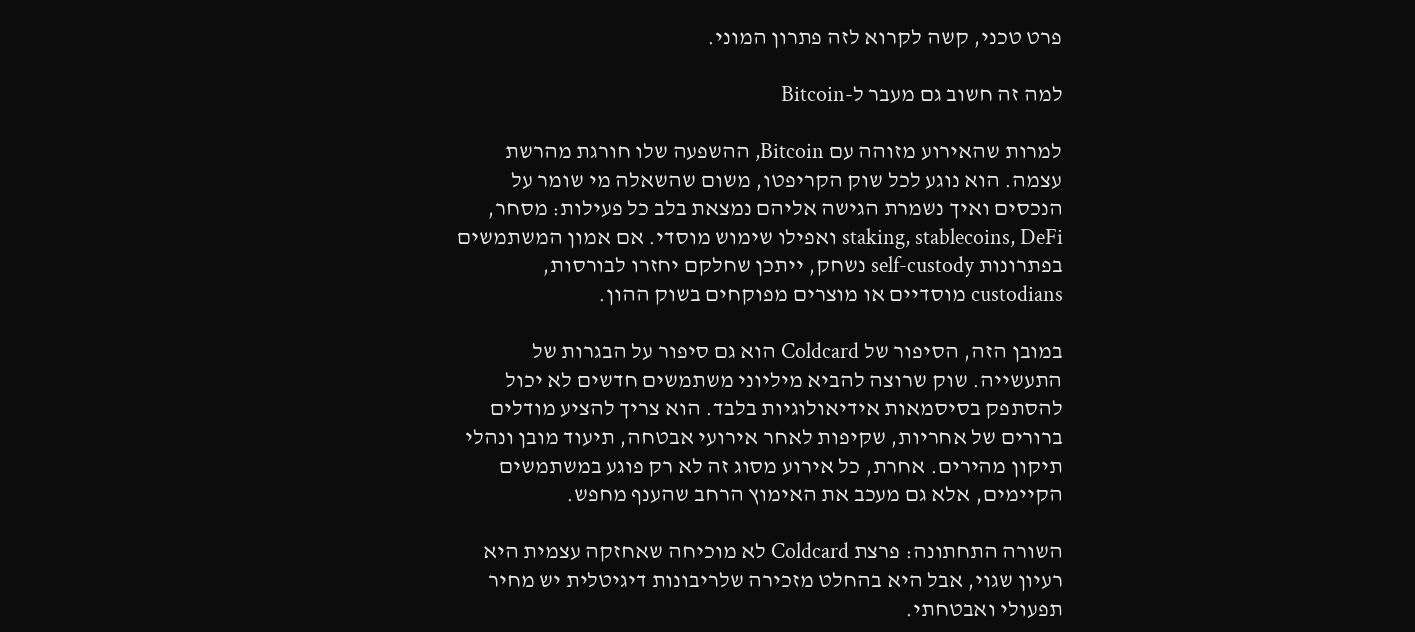פרט טכני, קשה לקרוא לזה פתרון המוני.

למה זה חשוב גם מעבר ל-Bitcoin

למרות שהאירוע מזוהה עם Bitcoin, ההשפעה שלו חורגת מהרשת עצמה. הוא נוגע לכל שוק הקריפטו, משום שהשאלה מי שומר על הנכסים ואיך נשמרת הגישה אליהם נמצאת בלב כל פעילות: מסחר, staking, stablecoins, DeFi ואפילו שימוש מוסדי. אם אמון המשתמשים בפתרונות self-custody נשחק, ייתכן שחלקם יחזרו לבורסות, custodians מוסדיים או מוצרים מפוקחים בשוק ההון.

במובן הזה, הסיפור של Coldcard הוא גם סיפור על הבגרות של התעשייה. שוק שרוצה להביא מיליוני משתמשים חדשים לא יכול להסתפק בסיסמאות אידיאולוגיות בלבד. הוא צריך להציע מודלים ברורים של אחריות, שקיפות לאחר אירועי אבטחה, תיעוד מובן ונהלי תיקון מהירים. אחרת, כל אירוע מסוג זה לא רק פוגע במשתמשים הקיימים, אלא גם מעכב את האימוץ הרחב שהענף מחפש.

השורה התחתונה: פרצת Coldcard לא מוכיחה שאחזקה עצמית היא רעיון שגוי, אבל היא בהחלט מזכירה שלריבונות דיגיטלית יש מחיר תפעולי ואבטחתי.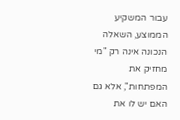עבור המשקיע הממוצע, השאלה הנכונה אינה רק "מי מחזיק את המפתחות", אלא גם האם יש לו את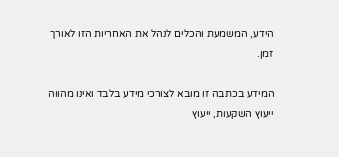הידע, המשמעת והכלים לנהל את האחריות הזו לאורך זמן.

המידע בכתבה זו מובא לצורכי מידע בלבד ואינו מהווה ייעוץ השקעות, ייעוץ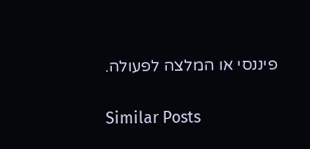פיננסי או המלצה לפעולה.

Similar Posts